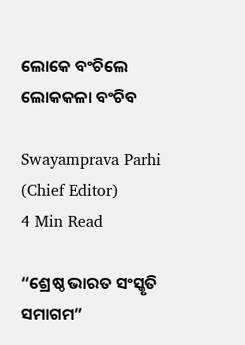ଲୋକେ ବଂଚିଲେ ଲୋକକଳା ବଂଚିବ

Swayamprava Parhi (Chief Editor)
4 Min Read

“ଶ୍ରେଷ୍ଠ ଭାରତ ସଂସ୍କୃତି ସମାଗମ”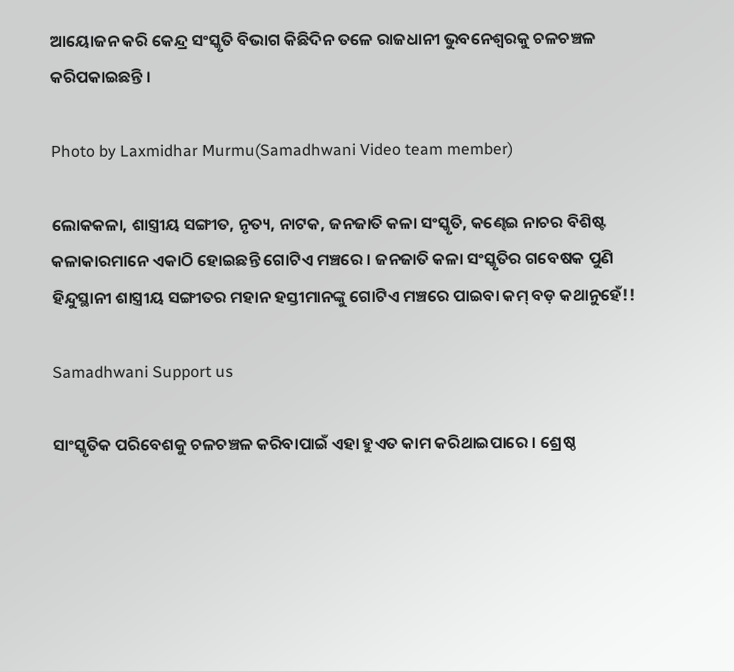ଆୟୋଜନ କରି କେନ୍ଦ୍ର ସଂସ୍କୃତି ବିଭାଗ କିଛିଦିନ ତଳେ ରାଜଧାନୀ ଭୁବନେଶ୍ୱରକୁ ଚଳଚଞ୍ଚଳ କରିପକାଇଛନ୍ତି ।

Photo by Laxmidhar Murmu(Samadhwani Video team member)

ଲୋକକଳା, ଶାସ୍ତ୍ରୀୟ ସଙ୍ଗୀତ, ନୃତ୍ୟ, ନାଟକ, ଜନଜାତି କଳା ସଂସ୍କୃତି, କଣ୍ଢେଇ ନାଚର ବିଶିଷ୍ଟ କଳାକାରମାନେ ଏକାଠି ହୋଇଛନ୍ତି ଗୋଟିଏ ମଞ୍ଚରେ । ଜନଜାତି କଳା ସଂସ୍କୃତିର ଗବେଷକ ପୁଣି ହିନ୍ଦୁସ୍ଥାନୀ ଶାସ୍ତ୍ରୀୟ ସଙ୍ଗୀତର ମହାନ ହସ୍ତୀମାନଙ୍କୁ ଗୋଟିଏ ମଞ୍ଚରେ ପାଇବା କମ୍ ବଡ଼ କଥାନୁହେଁ!!

Samadhwani Support us

ସାଂସ୍କୃତିକ ପରିବେଶକୁ ଚଳଚଞ୍ଚଳ କରିବାପାଇଁ ଏହା ହୁଏତ କାମ କରିଥାଇପାରେ । ଶ୍ରେଷ୍ଠ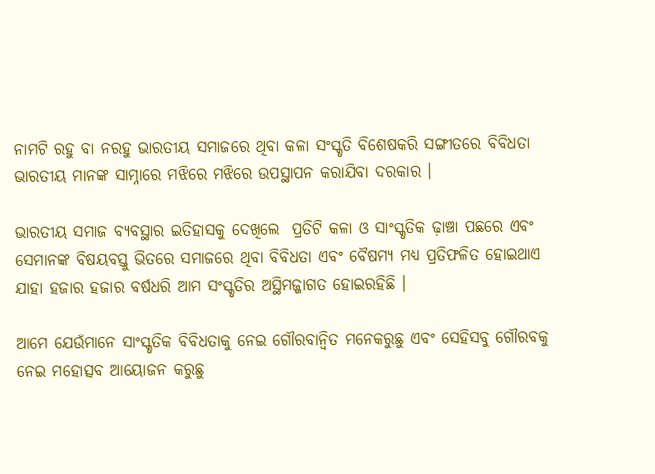ନାମଟି ରହୁ ବା ନରହୁ ଭାରତୀୟ ସମାଜରେ ଥିବା କଳା ସଂସ୍କୃତି ବିଶେଷକରି ସଙ୍ଗୀତରେ ବିବିଧତା ଭାରତୀୟ ମାନଙ୍କ ସାମ୍ନାରେ ମଝିରେ ମଝିରେ ଉପସ୍ଥାପନ କରାଯିବା ଦରକାର ।

ଭାରତୀୟ ସମାଜ ବ୍ୟବସ୍ଥାର ଇତିହାସକୁ ଦେଖିଲେ  ପ୍ରତିଟି କଳା ଓ ସାଂସ୍କୃତିକ ଢ଼ାଞ୍ଚା ପଛରେ ଏବଂ ସେମାନଙ୍କ ବିଷୟବସ୍ତୁ ଭିତରେ ସମାଜରେ ଥିବା ବିବିଧତା ଏବଂ ବୈଷମ୍ୟ ମଧ୍ୟ ପ୍ରତିଫଳିତ ହୋଇଥାଏ ଯାହା ହଜାର ହଜାର ବର୍ଷଧରି ଆମ ସଂସ୍କୃତିର ଅସ୍ଥିମଜ୍ଜାଗତ ହୋଇରହିଛି ।

ଆମେ ଯେଉଁମାନେ ସାଂସ୍କୃତିକ ବିବିଧତାକୁ ନେଇ ଗୌରବାନ୍ୱିତ ମନେକରୁଛୁ ଏବଂ ସେହିସବୁ ଗୌରବକୁ ନେଇ ମହୋତ୍ସବ ଆୟୋଜନ କରୁଛୁ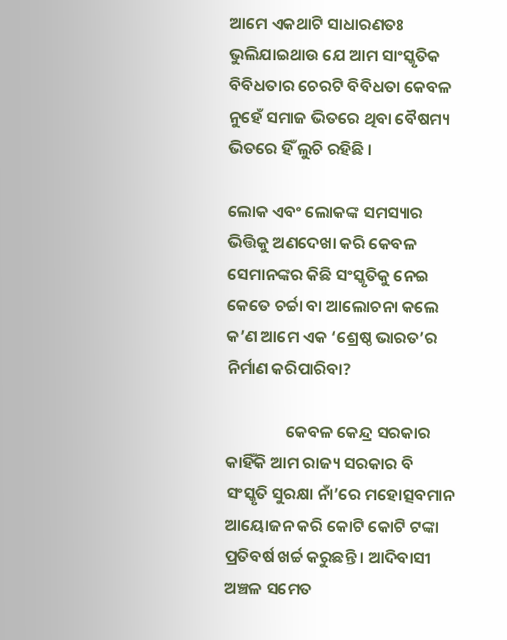ଆମେ ଏକଥାଟି ସାଧାରଣତଃ ଭୁଲିଯାଇଥାଉ ଯେ ଆମ ସାଂସ୍କୃତିକ ବିବିଧତାର ଚେରଟି ବିବିଧତା କେବଳ ନୁହେଁ ସମାଜ ଭିତରେ ଥିବା ବୈଷମ୍ୟ ଭିତରେ ହିଁ ଲୁଚି ରହିଛି ।

ଲୋକ ଏବଂ ଲୋକଙ୍କ ସମସ୍ୟାର ଭିତ୍ତିକୁ ଅଣଦେଖା କରି କେବଳ ସେମାନଙ୍କର କିଛି ସଂସ୍କୃତିକୁ ନେଇ କେତେ ଚର୍ଚ୍ଚା ବା ଆଲୋଚନା କଲେ କ’ଣ ଆମେ ଏକ ‘ଶ୍ରେଷ୍ଠ ଭାରତ’ର ନିର୍ମାଣ କରିପାରିବା?

                କେବଳ କେନ୍ଦ୍ର ସରକାର କାହିଁକି ଆମ ରାଜ୍ୟ ସରକାର ବି ସଂସ୍କୃତି ସୁରକ୍ଷା ନାଁ’ରେ ମହୋତ୍ସବମାନ ଆୟୋଜନ କରି କୋଟି କୋଟି ଟଙ୍କା ପ୍ରତିବର୍ଷ ଖର୍ଚ୍ଚ କରୁଛନ୍ତି । ଆଦିବାସୀ ଅଞ୍ଚଳ ସମେତ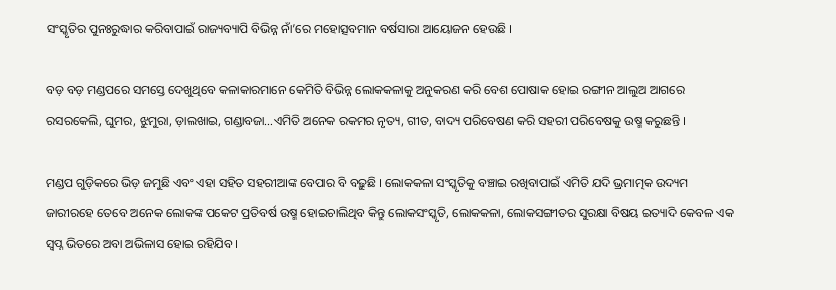ସଂସ୍କୃତିର ପୁନଃରୁଦ୍ଧାର କରିବାପାଇଁ ରାଜ୍ୟବ୍ୟାପି ବିଭିନ୍ନ ନାଁ’ରେ ମହୋତ୍ସବମାନ ବର୍ଷସାରା ଆୟୋଜନ ହେଉଛି ।

ବଡ଼ ବଡ଼ ମଣ୍ଡପରେ ସମସ୍ତେ ଦେଖୁଥିବେ କଳାକାରମାନେ କେମିତି ବିଭିନ୍ନ ଲୋକକଳାକୁ ଅନୁକରଣ କରି ବେଶ ପୋଷାକ ହୋଇ ରଙ୍ଗୀନ ଆଲୁଅ ଆଗରେ ରସରକେଲି, ଘୁମର, ଝୁମୁରା, ଡ଼ାଲଖାଇ, ଗଣ୍ଡାବଜା…ଏମିତି ଅନେକ ରକମର ନୃତ୍ୟ, ଗୀତ, ବାଦ୍ୟ ପରିବେଷଣ କରି ସହରୀ ପରିବେଷକୁ ଉଷ୍ମ କରୁଛନ୍ତି ।

ମଣ୍ଡପ ଗୁଡ଼ିକରେ ଭିଡ଼ ଜମୁଛି ଏବଂ ଏହା ସହିତ ସହରୀଆଙ୍କ ବେପାର ବି ବଢ଼ୁଛି । ଲୋକକଳା ସଂସ୍କୃତିକୁ ବଞ୍ଚାଇ ରଖିବାପାଇଁ ଏମିତି ଯଦି ଭ୍ରମାତ୍ମକ ଉଦ୍ୟମ ଜାରୀରହେ ତେବେ ଅନେକ ଲୋକଙ୍କ ପକେଟ ପ୍ରତିବର୍ଷ ଉଷ୍ମ ହୋଇଚାଲିଥିବ କିନ୍ତୁ ଲୋକସଂସ୍କୃତି, ଲୋକକଳା, ଲୋକସଙ୍ଗୀତର ସୁରକ୍ଷା ବିଷୟ ଇତ୍ୟାଦି କେବଳ ଏକ ସ୍ୱପ୍ନ ଭିତରେ ଅବା ଅଭିଳାସ ହୋଇ ରହିଯିବ ।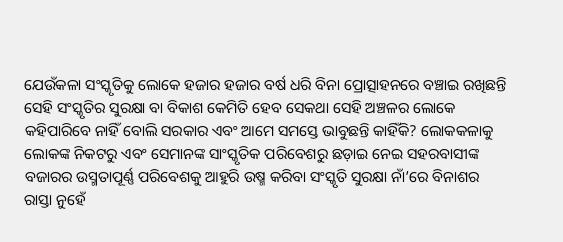ଯେଉଁକଳା ସଂସ୍କୃତିକୁ ଲୋକେ ହଜାର ହଜାର ବର୍ଷ ଧରି ବିନା ପ୍ରୋତ୍ସାହନରେ ବଞ୍ଚାଇ ରଖିଛନ୍ତି ସେହି ସଂସ୍କୃତିର ସୁରକ୍ଷା ବା ବିକାଶ କେମିତି ହେବ ସେକଥା ସେହି ଅଞ୍ଚଳର ଲୋକେ କହିପାରିବେ ନାହିଁ ବୋଲି ସରକାର ଏବଂ ଆମେ ସମସ୍ତେ ଭାବୁଛନ୍ତି କାହିଁକି? ଲୋକକଳାକୁ ଲୋକଙ୍କ ନିକଟରୁ ଏବଂ ସେମାନଙ୍କ ସାଂସ୍କୃତିକ ପରିବେଶରୁ ଛଡ଼ାଇ ନେଇ ସହରବାସୀଙ୍କ ବଜାରର ଉସ୍ମତାପୂର୍ଣ୍ଣ ପରିବେଶକୁ ଆହୁରି ଉଷ୍ମ କରିବା ସଂସ୍କୃତି ସୁରକ୍ଷା ନାଁ’ରେ ବିନାଶର ରାସ୍ତା ନୁହେଁ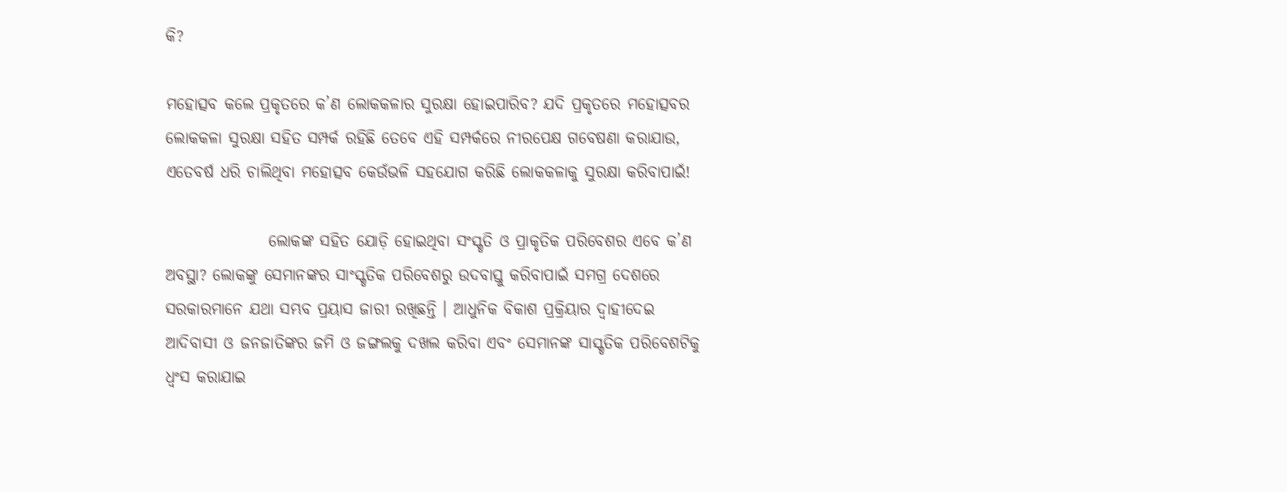କି?

ମହୋତ୍ସବ କଲେ ପ୍ରକୃତରେ କ’ଣ ଲୋକକଳାର ସୁରକ୍ଷା ହୋଇପାରିବ? ଯଦି ପ୍ରକୃତରେ ମହୋତ୍ସବର ଲୋକକଳା ସୁରକ୍ଷା ସହିତ ସମ୍ପର୍କ ରହିଛି ତେବେ ଏହି ସମ୍ପର୍କରେ ନୀରପେକ୍ଷ ଗବେଷଣା କରାଯାଉ, ଏତେବର୍ଷ ଧରି ଚାଲିଥିବା ମହୋତ୍ସବ କେଉଁଭଳି ସହଯୋଗ କରିଛି ଲୋକକଳାକୁ ସୁରକ୍ଷା କରିବାପାଇଁ!

                ଲୋକଙ୍କ ସହିତ ଯୋଡ଼ି ହୋଇଥିବା ସଂସ୍କୃତି ଓ ପ୍ରାକୃତିକ ପରିବେଶର ଏବେ କ’ଣ ଅବସ୍ଥା? ଲୋକଙ୍କୁ ସେମାନଙ୍କର ସାଂସ୍କୃତିକ ପରିବେଶରୁ ଉଦବାସ୍ତୁ କରିବାପାଇଁ ସମଗ୍ର ଦେଶରେ ସରକାରମାନେ ଯଥା ସମ୍ଭବ ପ୍ରୟାସ ଜାରୀ ରଖିଛନ୍ତି । ଆଧୁନିକ ବିକାଶ ପ୍ରକ୍ରିୟାର ଦ୍ୱାହୀଦେଇ ଆଦିବାସୀ ଓ ଜନଜାତିଙ୍କର ଜମି ଓ ଜଙ୍ଗଲକୁ ଦଖଲ କରିବା ଏବଂ ସେମାନଙ୍କ ସାସ୍କୃତିକ ପରିବେଶଟିକୁ ଧ୍ୱଂସ କରାଯାଇ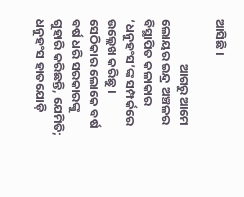ଆସିଛି ।

                ଆଗରୁ ଆମେ ଲୋୟର ଇନ୍ଦ୍ର ଅଞ୍ଚଳର ବିସ୍ଥାପିତ କଳାକାର ‘ଧନୁହଂସ’ଙ୍କ ସମ୍ପର୍କରେ ଉଲ୍ଲେଖ କରିଛୁ । ସେଠିକାର ଲୋକେ ବର୍ଷ ବର୍ଷ ଧରି ସରକାରଙ୍କୁ ଗୁହାରି କରିଛନ୍ତି, ଯେମିତି; ଧନୁହଂସ ହାତଯୋଡ଼ି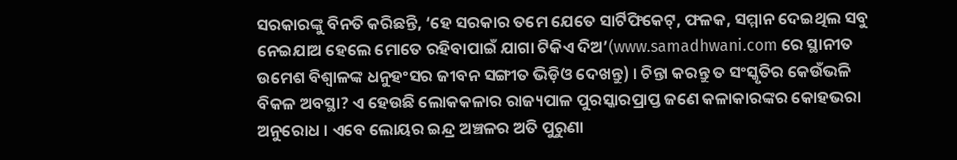ସରକାରଙ୍କୁ ବିନତି କରିଛନ୍ତି, ‘ହେ ସରକାର ତମେ ଯେତେ ସାର୍ଟିଫିକେଟ୍, ଫଳକ, ସମ୍ମାନ ଦେଇଥିଲ ସବୁ ନେଇଯାଅ ହେଲେ ମୋତେ ରହିବାପାଇଁ ଯାଗା ଟିକିଏ ଦିଅ’(www.samadhwani.com ରେ ସ୍ଥାନୀତ ଉମେଶ ବିଶ୍ୱାଳଙ୍କ ଧନୁହଂସର ଜୀବନ ସଙ୍ଗୀତ ଭିଡ଼ିଓ ଦେଖନ୍ତୁ) । ଚିନ୍ତା କରନ୍ତୁ ତ ସଂସ୍କୃତିର କେଉଁଭଳି ବିକଳ ଅବସ୍ଥା? ଏ ହେଉଛି ଲୋକକଳାର ରାଜ୍ୟପାଳ ପୁରସ୍କାରପ୍ରାପ୍ତ ଜଣେ କଳାକାରଙ୍କର କୋହଭରା ଅନୁରୋଧ । ଏବେ ଲୋୟର ଇନ୍ଦ୍ର ଅଞ୍ଚଳର ଅତି ପୁରୁଣା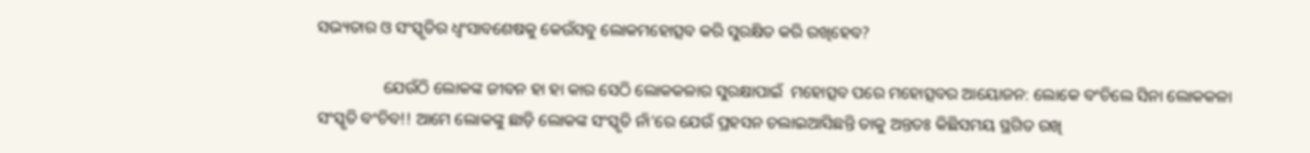ସଭ୍ୟତାର ଓ ସଂସ୍କୃତିର ଧ୍ୱଂସାବଶେଷକୁ କେଉଁସବୁ ଲୋକମହୋତ୍ସବ କରି ସୁରକ୍ଷିତ କରି ରଖିହେବ?

                ଯେଉଁଠି ଲୋକଙ୍କ ଜୀବନ ହା ହା କାର ସେଠି ଲୋକକଳାର ସୁରକ୍ଷାପାଇଁ  ମହୋତ୍ସବ ପରେ ମହୋତ୍ସବର ଆୟୋଜନ: ଲୋକେ ବଂଚିଲେ ସିନା ଲୋକକଳା ସଂସ୍କୃତି ବଂଚିବ!! ଆମେ ଲୋକଙ୍କୁ ଛାଡ଼ି ଲୋକଙ୍କ ସଂସ୍କୃତି ନାଁ’ରେ ଯେଉଁ ପ୍ରହସନ ଚଲାଇଆସିଛନ୍ତି ତାକୁ ଅନ୍ତତଃ କିଛିସମୟ ସ୍ଥଗିତ ରଖି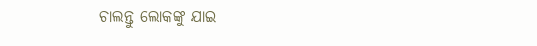ଚାଲନ୍ତୁ ଲୋକଙ୍କୁ ଯାଇ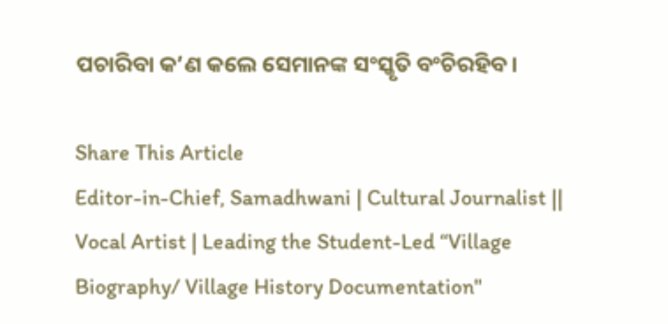ପଚାରିବା କ’ଣ କଲେ ସେମାନଙ୍କ ସଂସ୍କୃତି ବଂଚିରହିବ।

Share This Article
Editor-in-Chief, Samadhwani | Cultural Journalist || Vocal Artist | Leading the Student-Led “Village Biography/ Village History Documentation"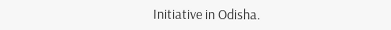Initiative in Odisha.